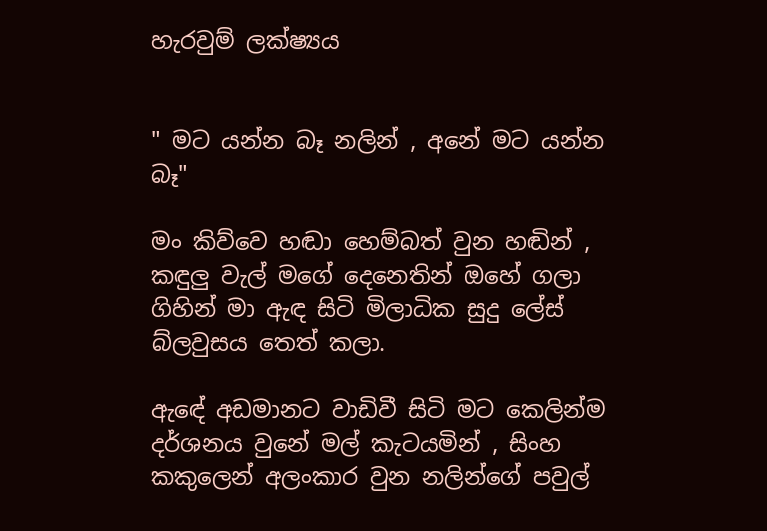හැරවුම් ලක්ෂ්‍යය


" මට යන්න බෑ නලින් , අනේ මට යන්න බෑ"

මං කිව්වෙ හඬා හෙම්බත් වුන හඬින් , කඳුලු වැල් මගේ දෙනෙතින් ඔහේ ගලා ගිහින් මා ඇඳ සිටි මිලාධික සුදු ලේස් බ්ලවුසය තෙත් කලා.

ඇඳේ අඩමානට වාඩිවී සිටි මට කෙලින්ම දර්ශනය වුනේ මල් කැටයමින් , සිංහ කකුලෙන් අලංකාර වුන නලින්ගේ පවුල්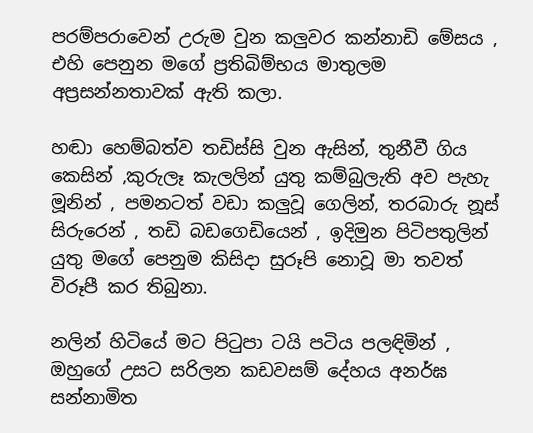පරම්පරාවෙන් උරුම වුන කලුවර කන්නාඩි මේසය , එහි පෙනුන මගේ ප්‍රතිබිම්භය මාතුලම අප්‍රසන්නතාවක් ඇති කලා.

හඬා හෙම්බත්ව තඩිස්සි වුන ඇසින්, තුනීවී ගිය කෙසින් ,කුරුලෑ කැලලින් යුතු කම්බුලැති අව පැහැ මූනින් , පමනටත් වඩා කලුවූ ගෙලින්, තරබාරු නූස් සිරුරෙන් , තඩි බඩගෙඩියෙන් , ඉදිමුන පිටිපතුලින් යුතු මගේ පෙනුම කිසිදා සුරූපි නොවූ මා තවත් විරූපී කර තිබුනා.

නලින් හිටියේ මට පිටුපා ටයි පටිය පලඳිමින් , ඔහුගේ උසට සරිලන කඩවසම් දේහය අනර්ඝ සන්නාමිත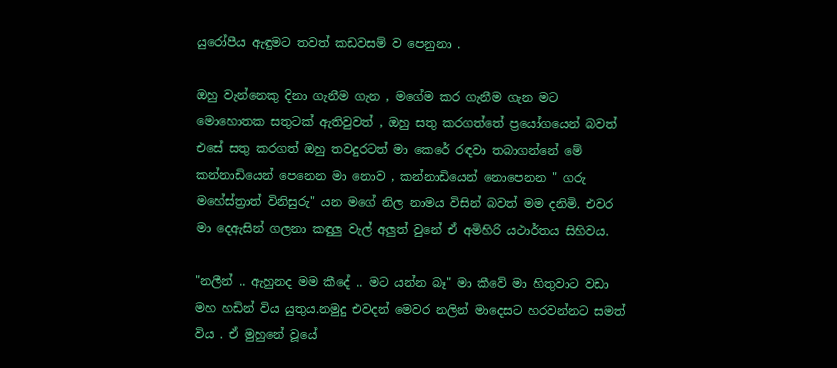යුරෝපීය ඇඳුමට තවත් කඩවසම් ව පෙනුනා .

ඔහු වැන්නෙකු දිනා ගැනීම ගැන , මගේම කර ගැනීම ගැන මට මොහොතක සතුටක් ඇතිවුවත් , ඔහු සතු කරගත්තේ ප්‍ර‍යෝගයෙන් බවත් එසේ සතු කරගත් ඔහු තවදුරටත් මා කෙරේ රඳවා තබාගන්නේ මේ කන්නාඩියෙන් පෙනෙන මා නොව , කන්නාඩියෙන් නොපෙනන " ගරු මහේස්ත්‍රාත් විනිසුරු" යන මගේ නිල නාමය විසින් බවත් මම දනිමි. එවර මා දෙඇසින් ගලනා කඳුලු වැල් අලුත් වුනේ ඒ අමිහිරි යථාර්තය සිහිවය.

"නලීන් .. ඇහුනද මම කීදේ .. මට යන්න බෑ" මා කීවේ මා හිතුවාට වඩා මහ හඩින් විය යුතුය.නමුදු එවදන් මෙවර නලින් මාදෙසට හරවන්නට සමත් විය . ඒ මුහුනේ වූයේ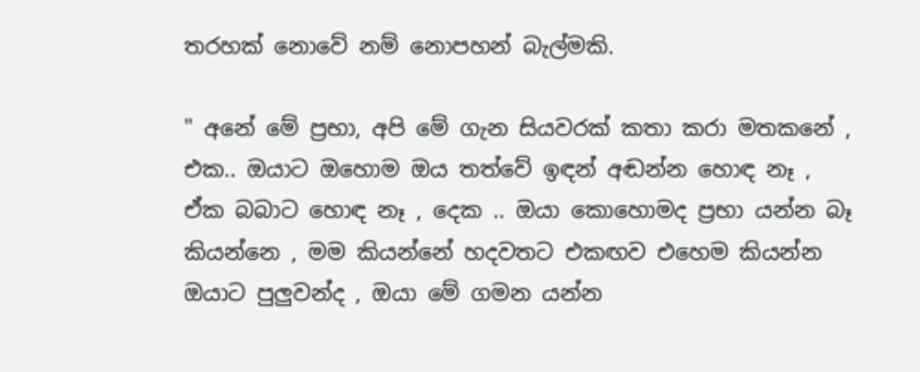තරහක් නොවේ නම් නොපහන් බැල්මකි.

" අනේ මේ ප්‍රභා, අපි මේ ගැන සියවරක් කතා කරා මතකනේ , එක.. ඔයාට ඔහොම ඔය තත්වේ ඉඳන් අඬන්න හොඳ නෑ , ඒක බබාට හොඳ නෑ , දෙක .. ඔයා කොහොමද ප්‍රභා යන්න බෑ කියන්නෙ , මම කියන්නේ හදවතට එකඟව එහෙම කියන්න ඔයාට පුලුවන්ද , ඔයා මේ ගමන යන්න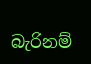බැරිනම්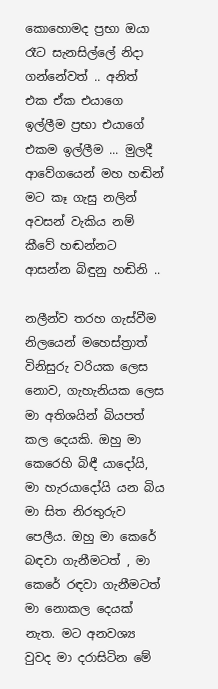කොහොමද ප්‍රභා ඔයා රෑට සැනසිල්ලේ නිදා ගන්නේවත් .. අනිත් එක ඒක එයාගෙ ඉල්ලීම ප්‍රභා එයාගේ එකම ඉල්ලීම ... මුලදී ආවේගයෙන් මහ හඬින් මට කෑ ගැසු නලින් අවසන් වැකිය නම් කීවේ හඬන්නට ආසන්න බිඳුනු හඬිනි ..

නලීන්ව තරහ ගැස්වීම නිලයෙන් මහෙස්ත්‍රාත් විනිසුරු වරියක ලෙස නොව, ගැහැනියක ලෙස මා අතිශයින් බියපත් කල දෙයකි. ඔහු මා කෙරෙහි බිඳී යාදෝයි, මා හැරයාදෝයි යන බිය මා සිත නිරතුරුව පෙලීය. ඔහු මා කෙරේ බඳවා ගැනීමටත් , මා කෙරේ රඳවා ගැනීමටත් මා නොකල දෙයක් නැත. මට අනවශ්‍ය වුවද මා දරාසිටින මේ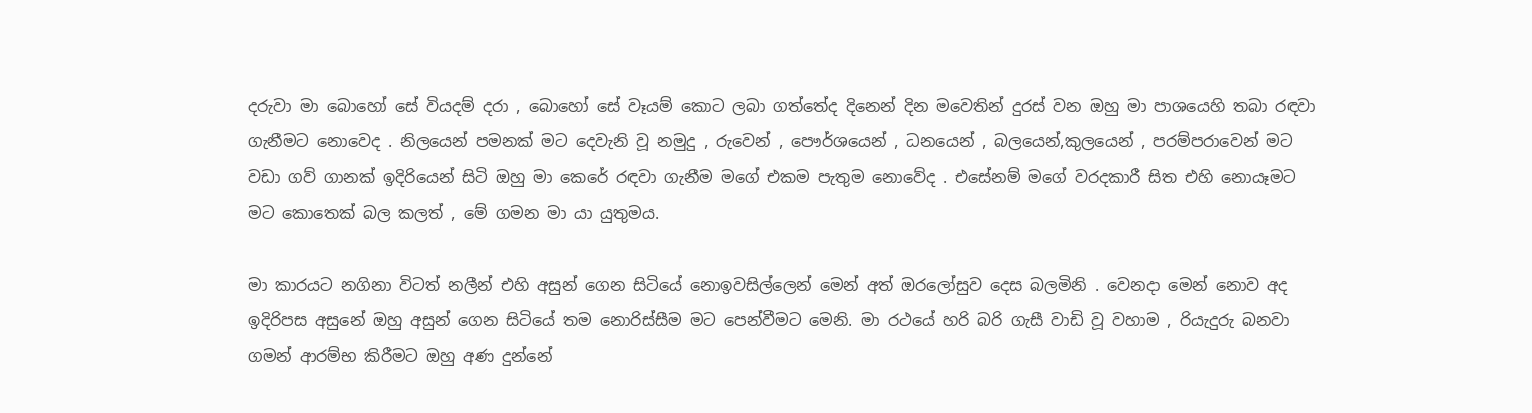දරුවා මා බොහෝ සේ වියදම් දරා , බොහෝ සේ වෑයම් කොට ලබා ගත්තේද දිනෙන් දින මවෙතින් දුරස් වන ඔහු මා පාශයෙහි තබා රඳවා ගැනීමට නොවෙද . නිලයෙන් පමනක් මට දෙවැනි වූ නමුදු , රුවෙන් , පෞර්ශයෙන් , ධනයෙන් , බලයෙන්,කුලයෙන් , පරම්පරාවෙන් මට වඩා ගව් ගානක් ඉදිරියෙන් සිටි ඔහු මා කෙරේ රඳවා ගැනීම මගේ එකම පැතුම නොවේද . එසේනම් මගේ වරදකාරී සිත එහි නොයෑමට මට කොතෙක් බල කලත් , මේ ගමන මා යා යුතුමය.

මා කාරයට නගිනා විටත් නලීන් එහි අසුන් ගෙන සිටියේ නොඉවසිල්ලෙන් මෙන් අත් ඔරලෝසුව දෙස බලමිනි . වෙනදා මෙන් නොව අද ඉදිරිපස අසුනේ ඔහු අසුන් ගෙන සිටියේ තම නොරිස්සීම මට පෙන්වීමට මෙනි. මා රථයේ හරි බරි ගැසී වාඩි වූ වහාම , රියැදුරු බනවා ගමන් ආරම්භ කිරීමට ඔහු අණ දුන්නේ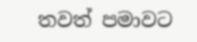තවත් පමාවට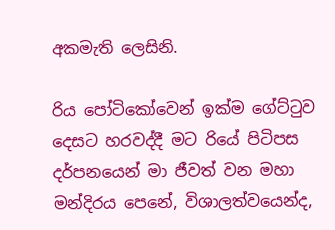අකමැති ලෙසිනි.

රිය පෝටිකෝවෙන් ඉක්ම ගේට්ටුව දෙසට හරවද්දී මට රියේ පිටිපස දර්පනයෙන් මා ජීවත් වන මහා මන්දිරය පෙනේ, විශාලත්වයෙන්ද,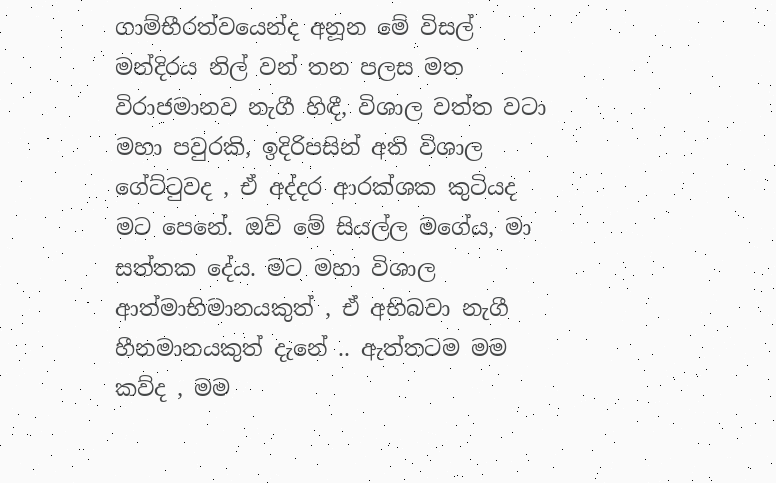ගාම්භීරත්වයෙන්ද අනූන මේ විසල් මන්දිරය නිල් වන් තන පලස මත විරාජමානව නැගී හිඳී, විශාල වත්ත වටා මහා පවුරකි, ඉදිරිපසින් අති විශාල ගේට්ටුවද , ඒ අද්දර ආරක්ශක කුටියද මට පෙනේ. ඔව් මේ සියල්ල මගේය, මා සත්තක දේය. මට මහා විශාල ආත්මාභිමානයකුත් , ඒ අභිබවා නැගී හීනමානයකුත් දැනේ .. ඇත්තටම මම කව්ද , මම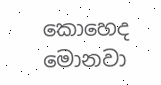කොහෙද මොනවා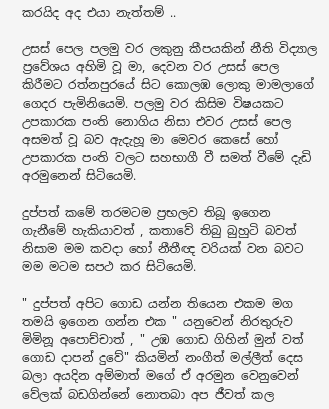කරයිද අද එයා නැත්තම් ..

උසස් පෙල පලමු වර ලකුනු කීපයකින් නීති විද්‍යාල ප්‍රවේශය අහිමි වූ මා, දෙවන වර උසස් පෙල කිරීමට රත්නපුරයේ සිට කොලඹ ලොකු මාමලාගේ ගෙදර පැමිනියෙමි. පලමු වර කිසිම විෂයකට උපකාරක පංති නොගිය නිසා එවර උසස් පෙල අසමත් වූ බව ඇදැහූ මා මෙවර කෙසේ හෝ උපකාරක පංති වලට සහභාගී වී සමත් වීමේ දැඩි අරමුනෙන් සිටියෙමි.

දුප්පත් කමේ තරමටම ප්‍රභලව තිබූ ඉගෙන ගැනීමේ හැකියාවත් , කතාවේ තිබු බුහුටි බවත් නිසාම මම කවදා හෝ නීතීඥ වරියක් වන බවට මම මටම සපථ කර සිටියෙමි.

" දුප්පත් අපිට ගොඩ යන්න තියෙන එකම මග තමයි ඉගෙන ගන්න එක " යනුවෙන් නිරතුරුව මිමිනූ අපොච්චාත් , " උඹ ගොඩ ගිහින් මුන් වත් ගොඩ දාපන් දුවේ" කියමින් නංගීත් මල්ලීත් දෙස බලා අයදින අම්මාත් මගේ ඒ අරමුන වෙනුවෙන් වේලක් බඩගින්නේ නොතබා අප ජීවත් කල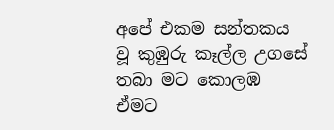අපේ එකම සන්තකය වූ කුඹුරු කෑල්ල උගසේ තබා මට කොලඹ ඒමට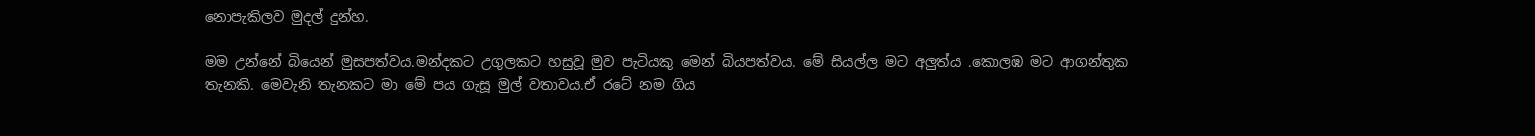නොපැකිලව මුදල් දුන්හ.

මම උන්නේ බියෙන් මුසපත්වය.මන්දකට උගුලකට හසුවූ මුව පැටියකු මෙන් බියපත්වය. මේ සියල්ල මට අලුත්ය .කොලඹ මට ආගන්තුක තැනකි. මෙවැනි තැනකට මා මේ පය ගැසූ මුල් වතාවය.ඒ රටේ නම ගිය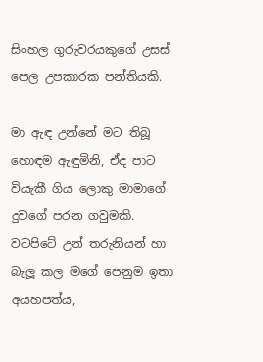සිංහල ගුරුවරයකුගේ උසස් පෙල උපකාරක පන්තියකි.

මා ඇඳ උන්නේ මට තිබූ හොඳම ඇඳුමිනි, ඒද පාට වියැකී ගිය ලොකු මාමාගේ දුවගේ පරන ගවුමකි. වටපිටේ උන් තරුනියන් හා බැලූ කල මගේ පෙනුම ඉතා අයහපත්ය,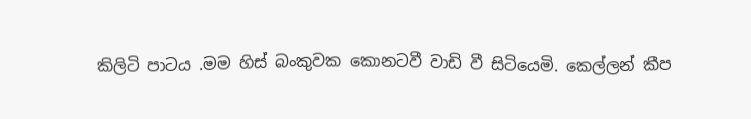කිලිටි පාටය .මම හිස් බංකුවක කොනටවී වාඩි වී සිටියෙමි. කෙල්ලන් කීප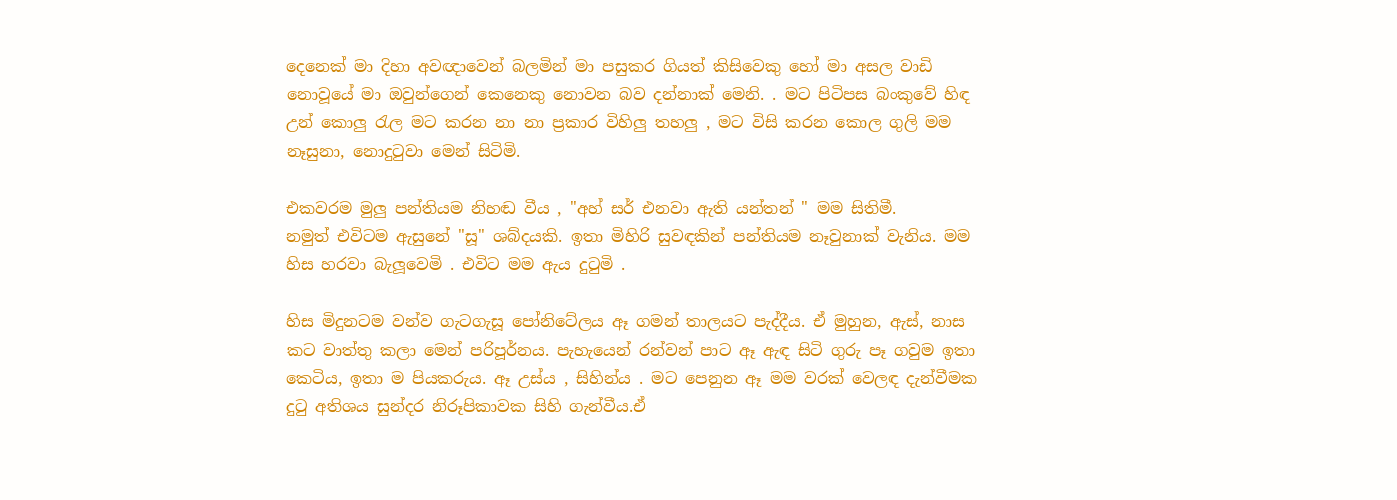දෙනෙක් මා දිහා අවඥාවෙන් බලමින් මා පසුකර ගියත් කිසිවෙකු හෝ මා අසල වාඩි නොවූයේ මා ඔවුන්ගෙන් කෙනෙකු නොවන බව දන්නාක් මෙනි. . මට පිටිපස බංකුවේ හිඳ උන් කොලු රැල මට කරන නා නා ප්‍රකාර විහිලු තහලු , මට විසි කරන කොල ගුලි මම නෑසුනා, නොදුටුවා මෙන් සිටිමි.

එකවරම මුලු පන්තියම නිහඬ වීය , "අහ් සර් එනවා ඇති යන්තන් " මම සිතිමී.
නමුත් එවිටම ඇසුනේ "සූ" ශබ්දයකි. ඉතා මිහිරි සුවඳකින් පන්තියම නෑවුනාක් වැනිය. මම හිස හරවා බැලූවෙමි . එවිට මම ඇය දුටුමි .

හිස මිදුනටම වන්ව ගැටගැසූ පෝනිටේලය ඈ ගමන් තාලයට පැද්දීය. ඒ මුහුන, ඇස්, නාස කට වාත්තු කලා මෙන් පරිපූර්නය. පැහැයෙන් රන්වන් පාට ඈ ඇඳ සිටි ගුරු පෑ ගවුම ඉතා කෙටිය, ඉතා ම පියකරුය. ඈ උස්ය , සිහින්ය . මට පෙනුන ඈ මම වරක් වෙලඳ දැන්වීමක දුටු අතිශය සුන්දර නිරූපිකාවක සිහි ගැන්වීය.ඒ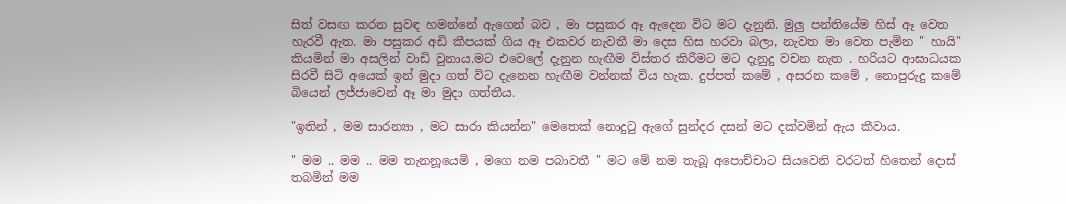සිත් වසඟ කරන සුවඳ හමන්නේ ඇගෙන් බව , මා පසුකර ඈ ඇදෙන විට මට දැනුනි. මුලු පන්තියේම හිස් ඈ වෙත හැරවී ඇත. මා පසුකර අඩි කීපයක් ගිය ඈ එකවර නැවතී මා දෙස හිස හරවා බලා, නැවත මා වෙත පැමින " හායි" කියමින් මා අසලින් වාඩි වුනාය.මට එවෙලේ දැනුන හැඟීම විස්තර කිරීමට මට දැනුදු වචන නැත . හරියට ආඝාධයක සිරවී සිටි අයෙක් ඉන් මුදා ගත් විට දැනෙන හැඟීම වන්නක් විය හැක. දුප්පත් කමේ , අසරන කමේ , නොපුරුදු කමේ බියෙන් ලජ්ජාවෙන් ඈ මා මුදා ගත්තීය.

"ඉතින් , මම සාරන්‍යා , මට සාරා කියන්න" මෙතෙක් නොදුටු ඇගේ සුන්දර දසන් මට දක්වමින් ඇය කීවාය.

" මම .. මම .. මම තැනනූයෙමි , මගෙ නම පබාවතී " මට මේ නම තැබූ අපොච්චාට සියවෙනි වරටත් හිතෙන් දොස් තබමින් මම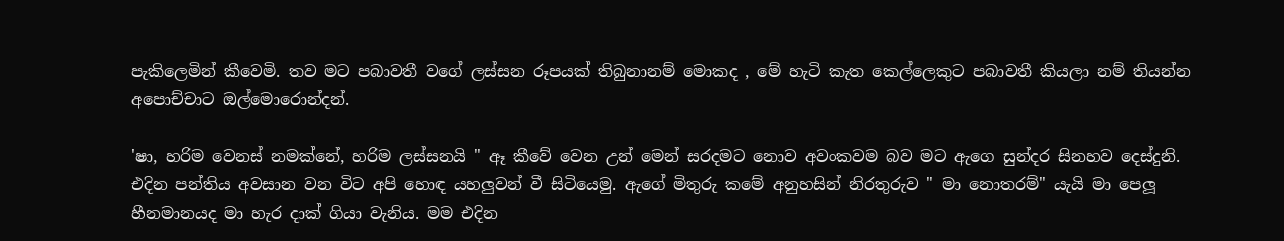පැකිලෙමින් කීවෙමි. තව මට පබාවතී වගේ ලස්සන රූපයක් තිබුනානම් මොකද , මේ හැටි කැත කෙල්ලෙකුට පබාවතී කියලා නම් තියන්න අපොච්චාට ඔල්මොරොන්දන්.

'ෂා, හරිම වෙනස් නමක්නේ, හරිම ලස්සනයි " ඈ කීවේ වෙන උන් මෙන් සරදමට නොව අවංකවම බව මට ඇගෙ සුන්දර සිනහව දෙස්දුනි.
එදින පන්තිය අවසාන වන විට අපි හොඳ යහලුවන් වී සිටියෙමු. ඇගේ මිතුරු කමේ අනුහසින් නිරතුරුව " මා නොතරම්" යැයි මා පෙලූ හීනමානයද මා හැර දාක් ගියා වැනිය. මම එදින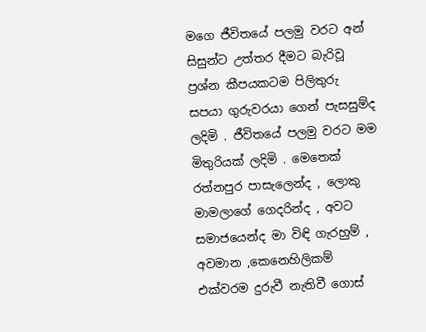මගෙ ජීවිතයේ පලමු වරට අන් සිසුන්ට උත්තර දීමට බැරිවූ ප්‍රශ්න කීපයකටම පිලිතුරු සපයා ගුරුවරයා ගෙන් පැසසුම්ද ලදිමි . ජීවිතයේ පලමු වරට මම මිතුරියක් ලදිමි . මෙතෙක් රත්නපුර පාසැලෙන්ද , ලොකු මාමලාගේ ගෙදරින්ද , අවට සමාජයෙන්ද මා විඳි ගැරහුම් , අවමාන ,කෙනෙහිලිකම් එක්වරම දුරුවී නැතිවී ගොස්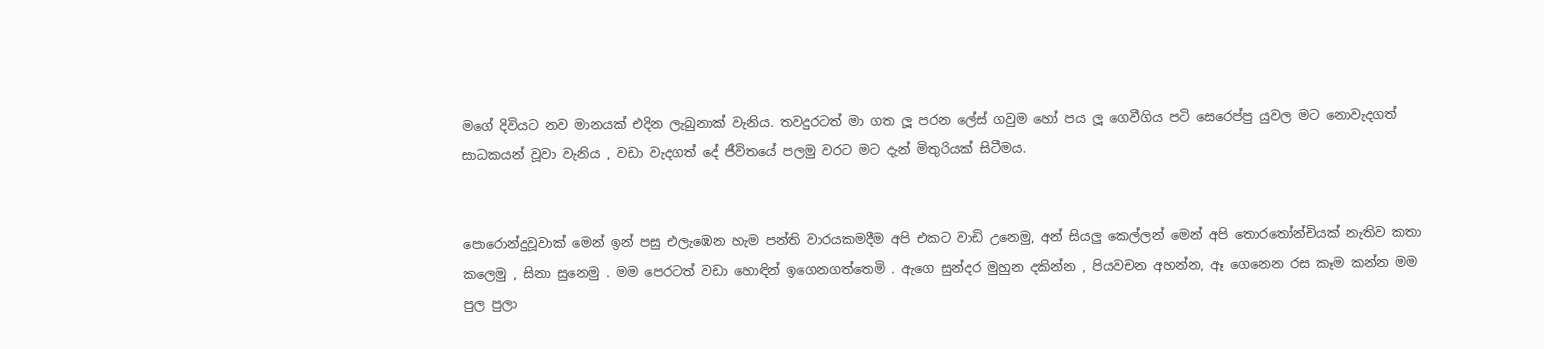මගේ දිවියට නව මානයක් එදින ලැබුනාක් වැනිය. තවදුරටත් මා ගත ලූ පරන ලේස්‍ ගවුම හෝ පය ලූ ගෙවීගිය පටි සෙරෙප්පු යුවල මට නොවැදගත් සාධකයන් වූවා වැනිය , වඩා වැදගත් දේ ජීවිතයේ පලමු වරට මට දැන් මිතුරියක් සිටීමය.


පොරොන්දුවූවාක් මෙන් ඉන් පසු එලැඹෙන හැම පන්ති වාරයකමදීම අපි එකට වාඩි උනෙමු, අන් සියලු කෙල්ලන් මෙන් අපි තොරතෝන්චියක් නැතිව කතා කලෙමු , සිනා සුනෙමු . මම පෙරටත් වඩා හොඳින් ඉගෙනගත්තෙමි . ඇගෙ සුන්දර මුහුන දකින්න , පියවචන අහන්න, ඈ ගෙනෙන රස කෑම කන්න මම පුල පුලා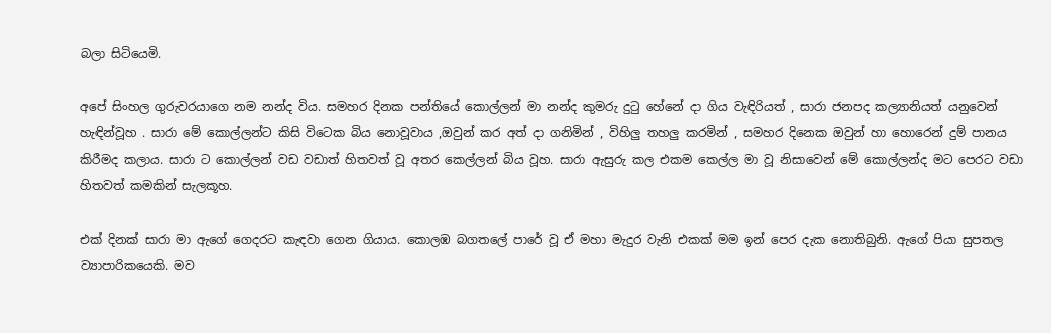බලා සිටියෙමි.

අපේ සිංහල ගුරුවරයාගෙ නම නන්ද විය. සමහර දිනක පන්තියේ කොල්ලන් මා නන්ද කුමරු දුටු හේනේ දා ගිය වැඳිරියත් , සාරා ජනපද කල්‍යානියත් යනුවෙන් හැඳින්වූහ . සාරා මේ කොල්ලන්ට කිසි විටෙක බිය නොවූවාය ,ඔවුන් කර අත් දා ගනිමින් , විහිලු තහලු කරමින් , සමහර දිනෙක ඔවුන් හා හොරෙන් දුම් පානය කිරීමද කලාය. සාරා ට කොල්ලන් වඩ වඩාත් හිතවත් වූ අතර කෙල්ලන් බිය වූහ. සාරා ඇසුරු කල එකම කෙල්ල මා වූ නිසාවෙන් මේ කොල්ලන්ද මට පෙරට වඩා හිතවත් කමකින් සැලකූහ.

එක් දිනක් සාරා මා ඇගේ ගෙදරට කැඳවා ගෙන ගියාය. කොලඹ බගතලේ පාරේ වූ ඒ මහා මැදුර වැනි එකක් මම ඉන් පෙර දැක නොතිබුනි. ඇගේ පියා සුපතල ව්‍යාපාරිකයෙකි. මව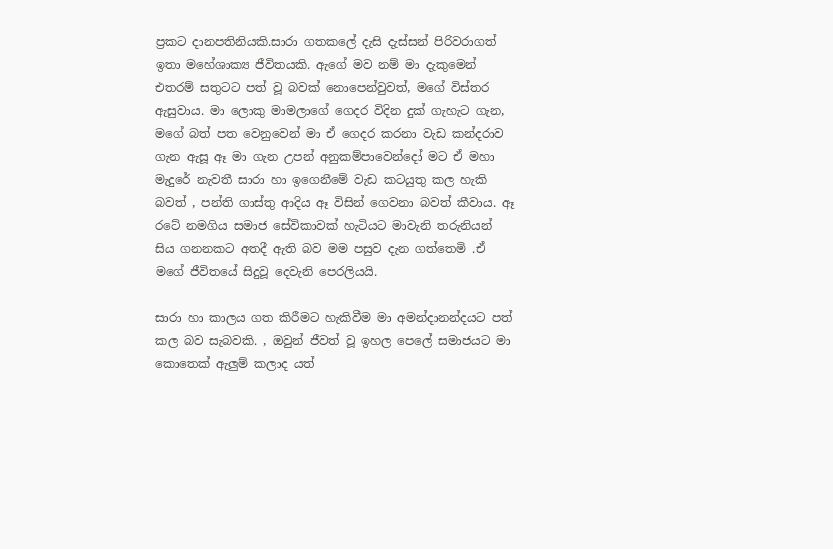ප්‍රකට දානපතිනියකි.සාරා ගතකලේ දැසි දැස්සන් පිරිවරාගත් ඉතා මහේශාක්‍ය ජීවිතයකි. ඇගේ මව නම් මා දැකුමෙන් එතරම් සතුටට පත් වූ බවක් නොපෙන්වුවත්, මගේ විස්තර ඇසුවාය. මා ලොකු මාමලාගේ ගෙදර විදින දුක් ගැහැට ගැන, මගේ බත් පත වෙනුවෙන් මා ඒ ගෙදර කරනා වැඩ කන්දරාව ගැන ඇසූ ඈ මා ගැන උපන් අනුකම්පාවෙන්දෝ මට ඒ මහා මැදුරේ නැවතී සාරා හා ඉගෙනීමේ වැඩ කටයුතු කල හැකි බවත් , පන්ති ගාස්තු ආදිය ඈ විසින් ගෙවනා බවත් කීවාය. ඈ රටේ නමගිය සමාජ සේවිකාවක් හැටියට මාවැනි තරුනියන් සිය ගනනකට අතදී ඇති බව මම පසුව දැන ගත්තෙමි .ඒ මගේ ජීවිතයේ සිදුවූ දෙවැනි පෙරලියයි.

සාරා හා කාලය ගත කිරීමට හැකිවීම මා අමන්දානන්දයට පත් කල බව සැබවකි. , ඔවුන් ජීවත් වූ ඉහල පෙලේ සමාජයට මා කොතෙක් ඇලුම් කලාද යත්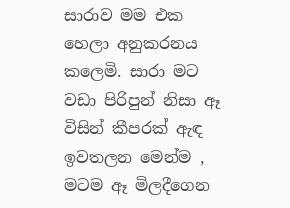සාරාව මම එක හෙලා අනුකරනය කලෙමි. සාරා මට වඩා පිරිපුන් නිසා ඈ විසින් කීපරක් ඇඳ ඉවතලන මෙන්ම , මටම ඈ මිලදීගෙන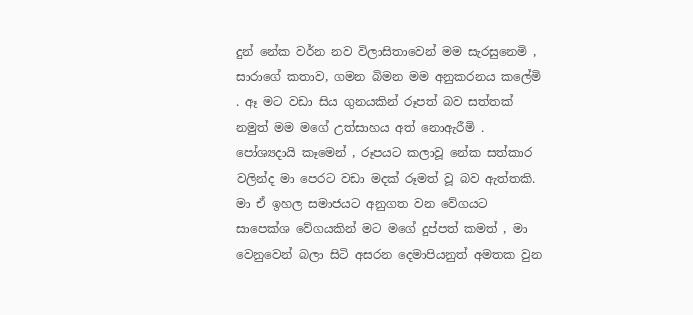දුන් නේක වර්න නව විලාසිතාවෙන් මම සැරසුනෙමි , සාරාගේ කතාව, ගමන බිමන මම අනුකරනය කලේමි . ඈ මට වඩා සිය ගුනයකින් රූපත් බව සත්තක් නමුත් මම මගේ උත්සාහය අත් නොඇරීමි . පෝශ්‍යදායි කෑමෙන් , රූපයට කලාවූ නේක සත්කාර වලින්ද මා පෙරට වඩා මදක් රූමත් වූ බව ඇත්තකි. මා ඒ ඉහල සමාජයට අනුගත වන වේගයට සාපෙක්ශ වේගයකින් මට මගේ දුප්පත් කමත් , මා වෙනුවෙන් බලා සිටි අසරන දෙමාපියනුත් අමතක වුන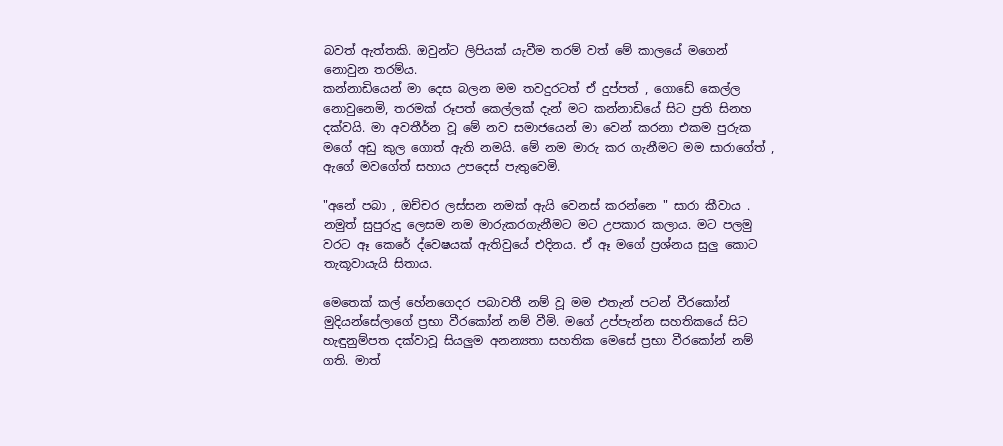බවත් ඇත්තකි. ඔවුන්ට ලිපියක් යැවීම තරම් වත් මේ කාලයේ මගෙන් නොවුන තරම්ය.
කන්නාඩියෙන් මා දෙස බලන මම තවදුරටත් ඒ දුප්පත් , ගොඩේ කෙල්ල නොවුනෙමි, තරමක් රූපත් කෙල්ලක් දැන් මට කන්නාඩියේ සිට ප්‍රති සිනහ දක්වයි. මා අවතීර්න වූ මේ නව සමාජයෙන් මා වෙන් කරනා එකම පුරුක මගේ අඩු කුල ගොත් ඇති නමයි. මේ නම මාරු කර ගැනීමට මම සාරාගේත් , ඇගේ මවගේත් සහාය උපදෙස් පැතුවෙමි.

"අනේ පබා , ඔච්චර ලස්සන නමක් ඇයි වෙනස් කරන්නෙ " සාරා කීවාය . නමුත් සුපුරුදු ලෙසම නම මාරුකරගැනීමට මට උපකාර කලාය. මට පලමු වරට ඈ කෙරේ ද්වෙෂයක් ඇතිවුයේ එදිනය. ඒ ඈ මගේ ප්‍රශ්නය සුලු කොට තැකූවායැයි සිතාය.

මෙතෙක් කල් හේනගෙදර පබාවතී නම් වූ මම එතැන් පටන් වීරකෝන් මුදියන්සේලාගේ ප්‍රභා වීරකෝන් නම් වීමි. මගේ උප්පැන්න සහතිකයේ සිට හැඳුනුම්පත දක්වාවූ සියලුම අනන්‍යතා සහතික මෙසේ ප්‍රභා වීරකෝන් නම් ගති. මාත්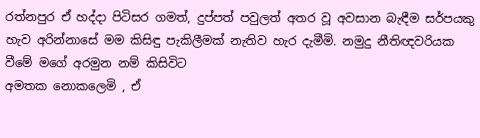රත්නපුර ඒ හද්දා පිටිසර ගමත්, දුප්පත් පවුලත් අතර වූ අවසාන බැඳීම සර්පයකු හැව අරින්නාසේ මම කිසිඳු පැකිලීමක් නැතිව හැර දැමීමි. නමුදු නීතිඥවරියක වීමේ මගේ අරමුන නම් කිසිවිට
අමතක නොකලෙමි , ඒ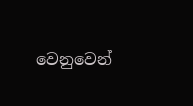වෙනුවෙන්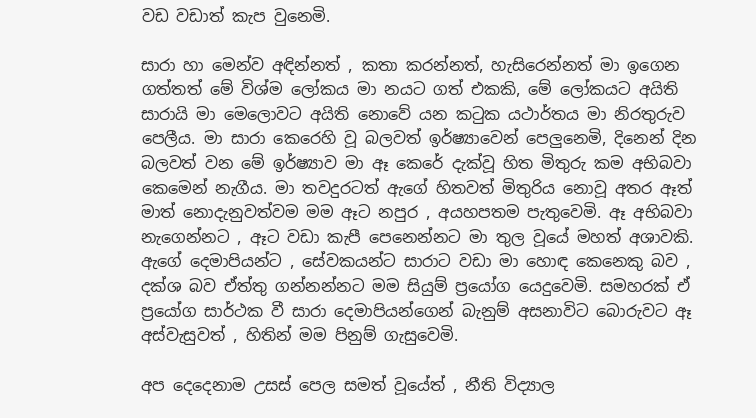වඩ වඩාත් කැප වුනෙමි.

සාරා හා මෙන්ව අඳින්නත් , කතා කරන්නත්, හැසිරෙන්නත් මා ඉගෙන ගත්තත් මේ විශ්ම ලෝකය මා නයට ගත් එකකි, මේ ලෝකයට අයිති සාරායි මා මෙලොවට අයිති නොවේ යන කටුක යථාර්තය මා නිරතුරුව පෙලීය. මා සාරා කෙරෙහි වූ බලවත් ඉර්ෂ්‍යාවෙන් පෙලුනෙමි, දිනෙන් දින බලවත් වන මේ ඉර්ෂ්‍යාව මා ඈ කෙරේ දැක්වූ හිත මිතුරු කම අභිබවා කෙමෙන් නැගීය. මා තවදුරටත් ඇගේ හිතවත් මිතුරිය නොවූ අතර ඈත් මාත් නොදැනුවත්වම මම ඈට නපුර , අයහපතම පැතුවෙමි. ඈ අභිබවා නැගෙන්නට , ඈට වඩා කැපී පෙනෙන්නට මා තුල වූයේ මහත් අශාවකි. ඇගේ දෙමාපියන්ට , සේවකයන්ට සාරාට වඩා මා හොඳ කෙනෙකු බව , දක්ශ බව ඒත්තු ගන්නන්නට මම සියුම් ප්‍රයෝග යෙදුවෙමි. සමහරක් ඒ ප්‍රයෝග සාර්ථක වී සාරා දෙමාපියන්ගෙන් බැනුම් අසනාවිට බොරුවට ඈ අස්වැසුවත් , හිතින් මම පිනුම් ගැසුවෙමි.

අප දෙදෙනාම උසස් පෙල සමත් වූයේත් , නීති විද්‍යාල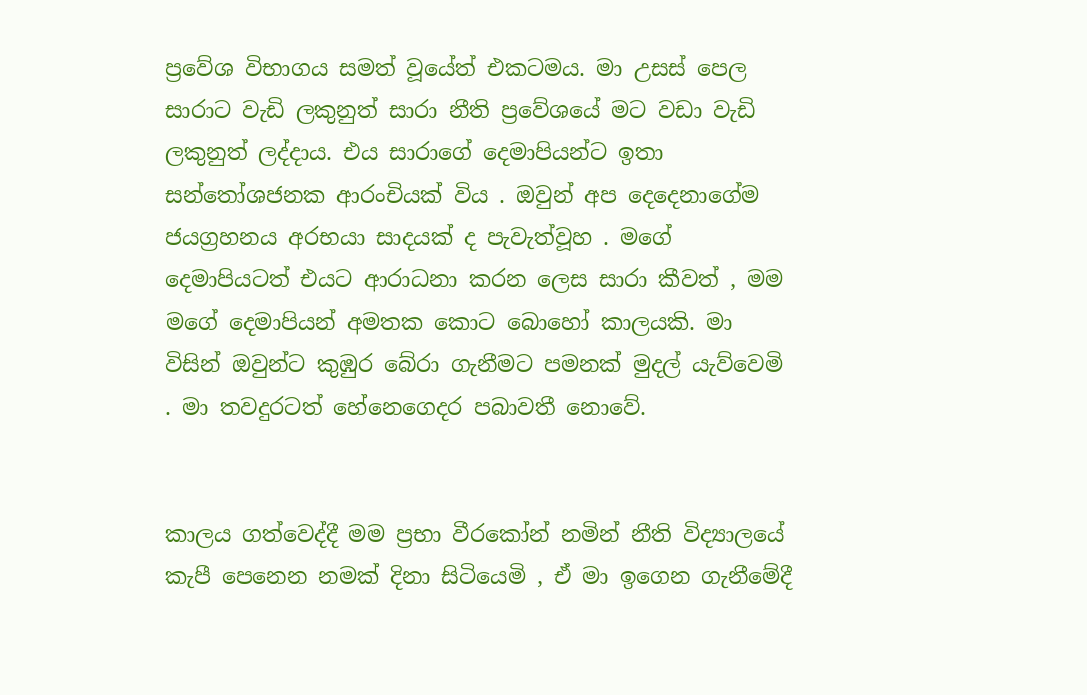ප්‍රවේශ විභාගය සමත් වූයේත් එකටමය. මා උසස් පෙල සාරාට වැඩි ලකුනුත් සාරා නීති ප්‍රවේශයේ මට වඩා වැඩි ලකුනුත් ලද්දාය. එය සාරාගේ දෙමාපියන්ට ඉතා සන්තෝශජනක ආරංචියක් විය . ඔවුන් අප දෙදෙනාගේම ජයග්‍රහනය අරභයා සාදයක් ද පැවැත්වූහ . මගේ දෙමාපියටත් එයට ආරාධනා කරන ලෙස සාරා කීවත් , මම මගේ දෙමාපියන් අමතක කොට බොහෝ කාලයකි. මා විසින් ඔවුන්ට කුඹුර බේරා ගැනීමට පමනක් මුදල් යැව්වෙමි . මා තවදුරටත් හේනෙගෙදර පබාවතී නොවේ.


කාලය ගත්වෙද්දී මම ප්‍රභා වීරකෝන් නමින් නීති විද්‍යාලයේ කැපී පෙනෙන නමක් දිනා සිටියෙමි , ඒ මා ඉගෙන ගැනීමේදී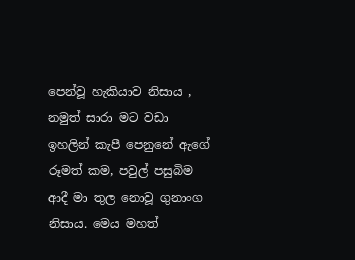පෙන්වූ හැකියාව නිසාය , නමුත් සාරා මට වඩා ඉහලින් කැපී පෙනුනේ ඇගේ රූමත් කම, පවුල් පසුබිම ආදී මා තුල නොවූ ගුනාංග නිසාය. මෙය මහත්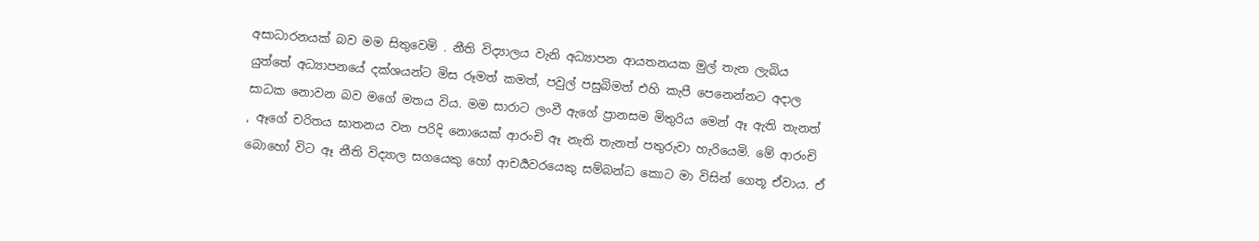අසාධාරනයක් බව මම සිතුවෙමි . නීති විද්‍යාලය වැනි අධ්‍යාපන ආයතනයක මුල් තැන ලැබිය යුත්තේ අධ්‍යාපනයේ දක්ශයන්ට මිස රූමත් කමත්, පවුල් පසුබිමත් එහි කැපී පෙනෙන්නට අදාල සාධක නොවන බව මගේ මතය විය. මම සාරාට ලංවී ඇගේ ප්‍රානසම මිතුරිය මෙන් ඈ ඇති තැනත් , ඈගේ චරිතය ඝාතනය වන පරිදි නොයෙක් ආරංචි ඈ නැති තැනත් පතුරුවා හැරියෙමි. මේ ආරංචි බොහෝ විට ඈ නීති විද්‍යාල සගයෙකු හෝ ආචර්‍යවරයෙකු සම්බන්ධ කොට මා විසින් ගෙතූ ඒවාය. ඒ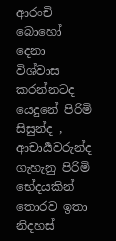ආරංචි බොහෝ දෙනා විශ්වාස කරන්නටද යෙදුනේ පිරිමි සිසුන්ද , ආචාර්‍යවරුන්ද ගැහැනු පිරිමි භේදයකින් තොරව ඉතා නිදහස්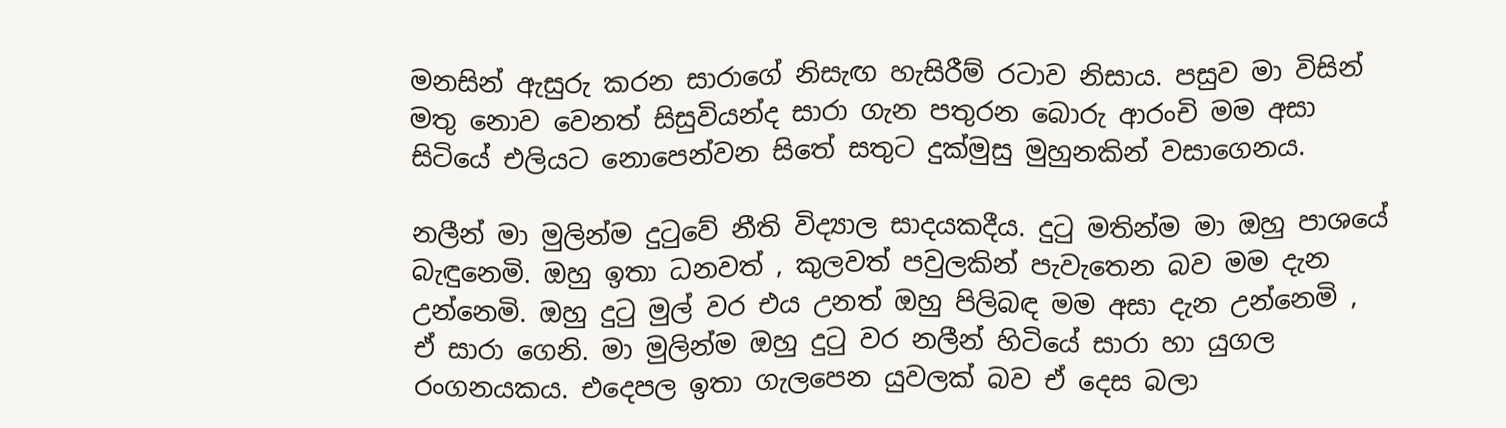මනසින් ඇසුරු කරන සාරාගේ නිසැඟ හැසිරීම් රටාව නිසාය. පසුව මා විසින් මතු නොව වෙනත් සිසුවියන්ද සාරා ගැන පතුරන බොරු ආරංචි මම අසා සිටියේ එලියට නොපෙන්වන සිතේ සතුට දුක්මුසු මුහුනකින් වසාගෙනය.

නලීන් මා මුලින්ම දුටුවේ නීති විද්‍යාල සාදයකදීය. දුටු මතින්ම මා ඔහු පාශයේ බැඳුනෙමි. ඔහු ඉතා ධනවත් , කුලවත් පවුලකින් පැවැතෙන බව මම දැන උන්නෙමි. ඔහු දුටු මුල් වර එය උනත් ඔහු පිලිබඳ මම අසා දැන උන්නෙමි , ඒ සාරා ගෙනි. මා මුලින්ම ඔහු දුටු වර නලීන් හිටියේ සාරා හා යුගල රංගනයකය. එදෙපල ඉතා ගැලපෙන යුවලක් බව ඒ දෙස බලා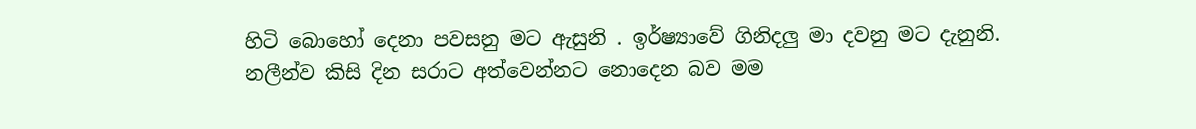හිටි බොහෝ දෙනා පවසනු මට ඇසුනි . ඉර්ෂ්‍යාවේ ගිනිදලු මා දවනු මට දැනුනි. නලීන්ව කිසි දින සරාට අත්වෙන්නට නොදෙන බව මම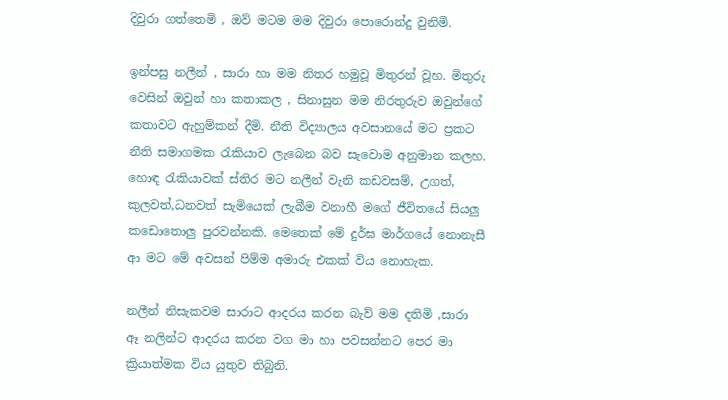දිවුරා ගත්තෙමි , ඔව් මටම මම දිවුරා පොරොන්දු වුනිමි.

ඉන්පසු නලීන් , සාරා හා මම නිතර හමුවූ මිතුරන් වූහ. මිතුරු වෙසින් ඔවුන් හා කතාකල , සිනාසුන මම නිරතුරුව ඔවුන්ගේ කතාවට ඇහුම්කන් දීමි. නීති විද්‍යාලය අවසානයේ මට ප්‍රකට නීති සමාගමක රැකියාව ලැබෙන බව සැවොම අනුමාන කලහ. හොඳ රැකියාවක් ස්තිර මට නලීන් වැනි කඩවසම්, උගත්, කුලවත්,ධනවත් සැමියෙක් ලැබීම වනාහී මගේ ජීවිතයේ සියලු කඩොතොලු පුරවන්නකි. මෙතෙක් මේ දුර්ඝ මාර්ගයේ නොනැසී ආ මට මේ අවසන් පිම්ම අමාරු එකක් විය නොහැක.

නලීන් නිසැකවම සාරාට ආදරය කරන බැව් මම දතිමි ,සාරා ඈ නලින්ට ආදරය කරන වග මා හා පවසන්නට පෙර මා ක්‍රියාත්මක විය යුතුව තිබුනි.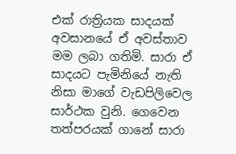එක් රාත්‍රියක සාදයක් අවසානයේ ඒ අවස්තාව මම ලබා ගතිමි. සාරා ඒ සාදයට පැමිනියේ නැති නිසා මාගේ වැඩපිලිවෙල සාර්ථක වුනි. ගෙවෙන තත්පරයක් ගානේ සාරා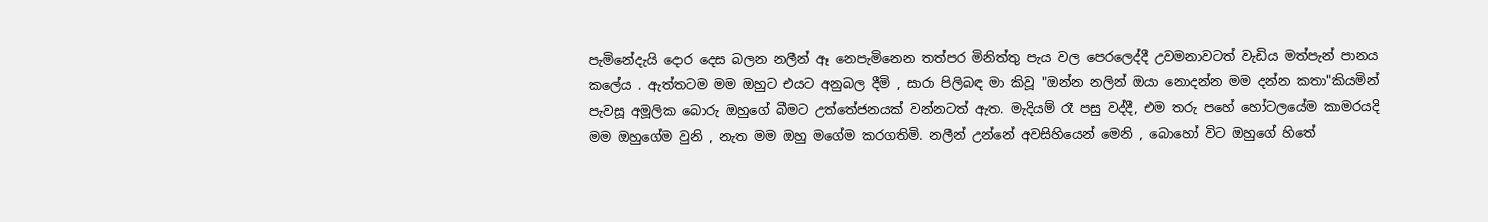පැමිනේදැයි දොර දෙස බලන නලීන් ඈ නෙපැමිනෙන තත්පර මිනිත්තු පැය වල පෙරලෙද්දී උවමනාවටත් වැඩිය මත්පැන් පානය කලේය . ඇත්තටම මම ඔහුට එයට අනුබල දීමි , සාරා පිලිබඳ මා කිවූ "ඔන්න නලින් ඔයා නොදන්න මම දන්න කතා"කියමින් පැවසූ අමූලික බොරු ඔහුගේ බීමට උත්තේජනයක් වන්නටත් ඇත. මැදියම් රෑ පසු වද්දී, එම තරු පහේ හෝටලයේම කාමරයදි මම ඔහුගේම වුනි , නැත මම ඔහු මගේම කරගතිමි. නලීන් උන්නේ අවසිහියෙන් මෙනි , බොහෝ විට ඔහුගේ හිතේ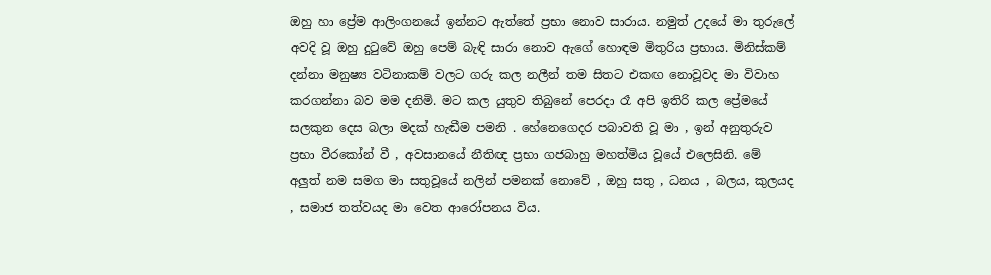ඔහු හා ප්‍රේම ආලිංගනයේ ඉන්නට ඇත්තේ ප්‍රභා නොව සාරාය. නමුත් උදයේ මා තුරුලේ අවදි වූ ඔහු දුටුවේ ඔහු පෙම් බැඳි සාරා නොව ඇගේ හොඳම මිතුරිය ප්‍රභාය. මිනිස්කම් දන්නා මනුෂ්‍ය වටිනාකම් වලට ගරු කල නලීන් තම සිතට එකඟ නොවූවද මා විවාහ කරගන්නා බව මම දනිමි. මට කල යුතුව තිබුනේ පෙරදා රෑ අපි ඉතිරි කල ප්‍රේමයේ සලකුන දෙස බලා මදක් හැඬීම පමනි . හේනෙගෙදර පබාවති වූ මා , ඉන් අනුතුරුව ප්‍රභා වීරකෝන් වී , අවසානයේ නීතිඥ ප්‍රභා ගජබාහු මහත්මිය වූයේ එලෙසිනි. මේ අලුත් නම සමග මා සතුවූයේ නලින් පමනක් නොවේ , ඔහු සතු , ධනය , බලය, කුලයද , සමාජ තත්වයද මා වෙත ආරෝපනය විය.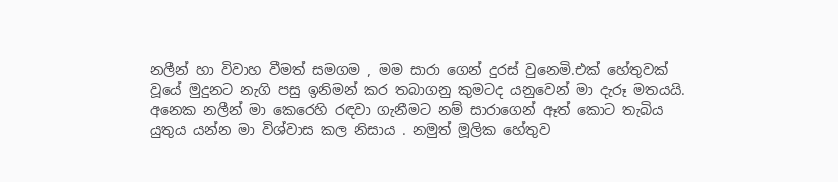නලීන් හා විවාහ වීමත් සමගම , මම සාරා ගෙන් දුරස් වුනෙමි.එක් හේතුවක් වූයේ මුදුනට නැගි පසු ඉනිමන් කර තබාගනු කුමටද යනුවෙන් මා දැරූ මතයයි. අනෙක නලීන් මා කෙරෙහි රඳවා ගැනීමට නම් සාරාගෙන් ඈත් කොට තැබිය යුතුය යන්න මා විශ්වාස කල නිසාය . නමුත් මූලික හේතුව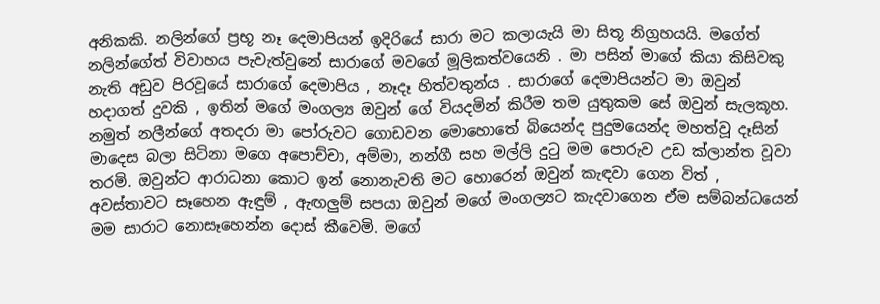අනිකකි. නලින්ගේ ප්‍රභූ නෑ දෙමාපියන් ඉදිරියේ සාරා මට කලායැයි මා සිතූ නිග්‍රහයයි. මගේත් නලින්ගේත් විවාහය පැවැත්වුනේ සාරාගේ මවගේ මූලිකත්වයෙනි . මා පසින් මාගේ කියා කිසිවකු නැති අඩුව පිරවූයේ සාරාගේ දෙමාපිය , නෑදෑ හිත්වතුන්ය . සාරාගේ දෙමාපියන්ට මා ඔවුන් හදාගත් දුවකි , ඉතින් මගේ මංගල්‍ය ඔවුන් ගේ වියදමින් කිරීම තම යුතුකම සේ ඔවුන් සැලකූහ. නමුත් නලීන්ගේ අතදරා මා පෝරුවට ගොඩවන මොහොතේ බියෙන්ද පුදුමයෙන්ද මහත්වූ දෑසින් මාදෙස බලා සිටිනා මගෙ අපොච්චා, අම්මා, නන්ගී සහ මල්ලි දුටු මම පොරුව උඩ ක්ලාන්ත වූවා තරමි. ඔවුන්ට ආරාධනා කොට ඉන් නොනැවති මට හොරෙන් ඔවුන් කැඳවා ගෙන විත් , අවස්තාවට සෑහෙන ඇඳුම් , ඇඟලුම් සපයා ඔවුන් මගේ මංගල්‍යට කැදවාගෙන ඒම සම්බන්ධයෙන් මම සාරාට නොසෑහෙන්න දොස් කීවෙමි. මගේ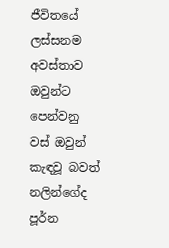ජීවිතයේ ලස්සනම අවස්තාව ඔවුන්ට පෙන්වනු වස් ඔවුන් කැඳවූ බවත් නලින්ගේද පූර්න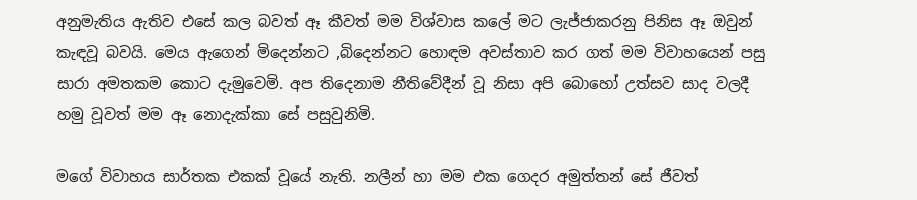අනුමැතිය ඇතිව එසේ කල බවත් ඈ කීවත් මම විශ්වාස කලේ මට ලැජ්ජාකරනු පිනිස ඈ ඔවුන් කැඳවූ බවයි. මෙය ඇගෙන් මිදෙන්නට ,බිදෙන්නට හොඳම අවස්තාව කර ගත් මම විවාහයෙන් පසු සාරා අමතකම කොට දැමුවෙමි. අප තිදෙනාම නීතිවේදීන් වූ නිසා අපි බොහෝ උත්සව සාද වලදී හමු වූවත් මම ඈ නොදැක්කා සේ පසුවුනිමි.

මගේ විවාහය සාර්තක එකක් වූයේ නැති. නලීන් හා මම එක ගෙදර අමුත්තන් සේ ජීවත්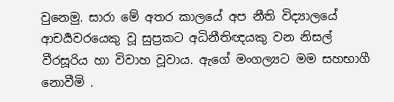වුනෙමු. සාරා මේ අතර කාලයේ අප නීති විද්‍යාලයේ ආචර්‍යවරයෙකු වූ සුප්‍රකට අධිනීතිඥයකු වන නිසල් වීරසූරිය හා විවාහ වූවාය. ඇගේ මංගල්‍යට මම සහභාගී නොවීමි .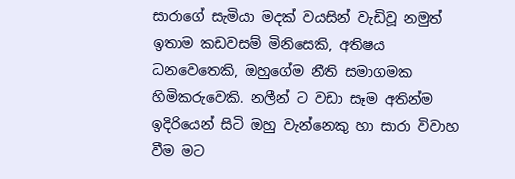සාරාගේ සැමියා මදක් වයසින් වැඩිවූ නමුත් ඉතාම කඩවසම් මිනිසෙකි, අතිෂය ධනවෙතෙකි, ඔහුගේම නීති සමාගමක හිමිකරුවෙකි. නලීන් ට වඩා සෑම අතින්ම ඉදිරියෙන් සිටි ඔහු වැන්නෙකු හා සාරා විවාහ වීම මට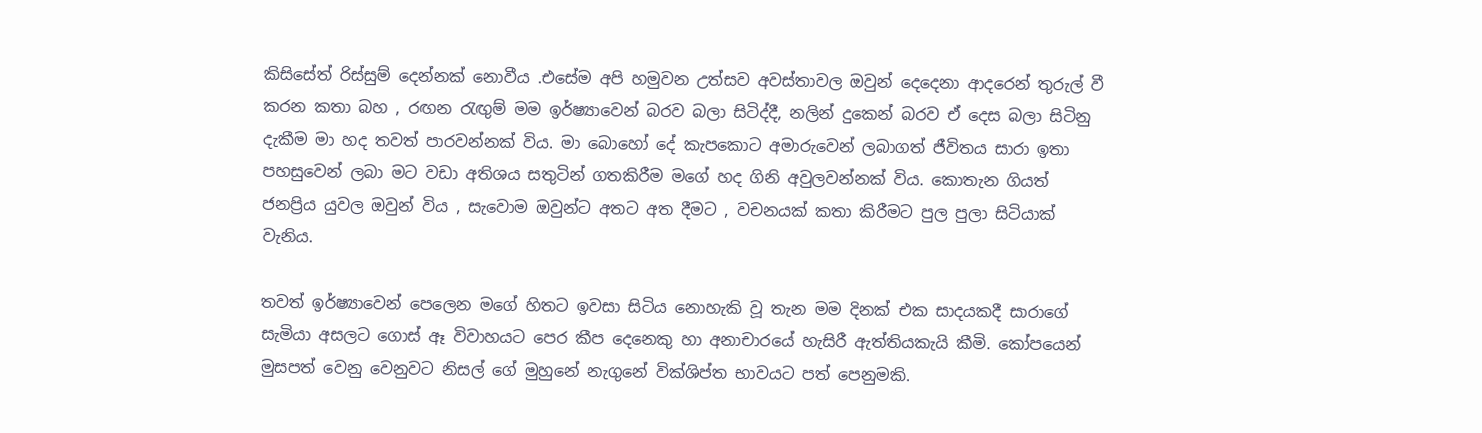කිසිසේත් රිස්සුම් දෙන්නක් නොවීය .එසේම අපි හමුවන උත්සව අවස්තාවල ඔවුන් දෙදෙනා ආදරෙන් තුරුල් වී කරන කතා බහ , රඟන රැඟුම් මම ඉර්ෂ්‍යාවෙන් බරව බලා සිටිද්දී, නලින් දුකෙන් බරව ඒ දෙස බලා සිටිනු දැකීම මා හද තවත් පාරවන්නක් විය. මා බොහෝ දේ කැපකොට අමාරුවෙන් ලබාගත් ජීවිතය සාරා ඉතා පහසුවෙන් ලබා මට වඩා අතිශය සතුටින් ගතකිරීම මගේ හද ගිනි අවුලවන්නක් විය. කොතැන ගියත් ජනප්‍රිය යුවල ඔවුන් විය , සැවොම ඔවුන්ට අතට අත දීමට , වචනයක් කතා කිරීමට පුල පුලා සිටියාක් වැනිය.

තවත් ඉර්ෂ්‍යාවෙන් පෙලෙන මගේ හිතට ඉවසා සිටිය නොහැකි වූ තැන මම දිනක් එක සාදයකදී සාරාගේ සැමියා අසලට ගොස් ඈ විවාහයට පෙර කීප දෙනෙකු හා අනාචාරයේ හැසිරී ඇත්තියකැයි කීමි. කෝපයෙන් මුසපත් වෙනු වෙනුවට නිසල් ගේ මුහුනේ නැගුනේ වික්ශිප්ත භාවයට පත් පෙනුමකි.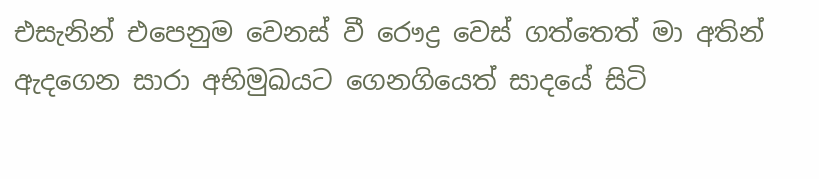එසැනින් එපෙනුම වෙනස් වී රෞද්‍ර වෙස් ගත්තෙත් මා අතින් ඇදගෙන සාරා අභිමුඛයට ගෙනගියෙත් සාදයේ සිටි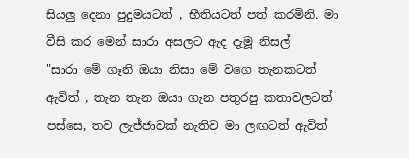සියලු දෙනා පුදුමයටත් , භීතියටත් පත් කරමිනි. මා වීසි කර මෙන් සාරා අසලට ඇද දැමූ නිසල්
"සාරා මේ ගෑනි ඔයා නිසා මේ වගෙ තැනකටත් ඇවිත් , තැන තැන ඔයා ගැන පතුරපු කතාවලටත් පස්සෙ, තව ලැජ්ජාවක් නැතිව මා ලඟටත් ඇවිත්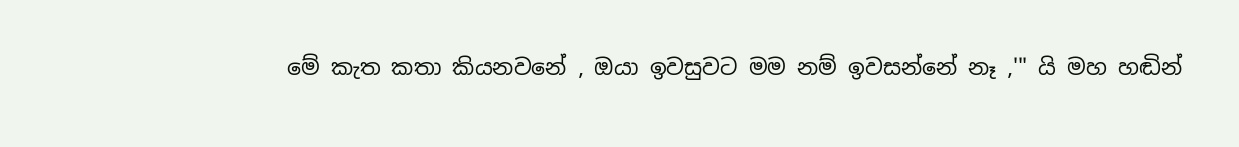මේ කැත කතා කියනවනේ , ඔයා ඉවසුවට මම නම් ඉවසන්නේ නෑ ,'" යි මහ හඬින්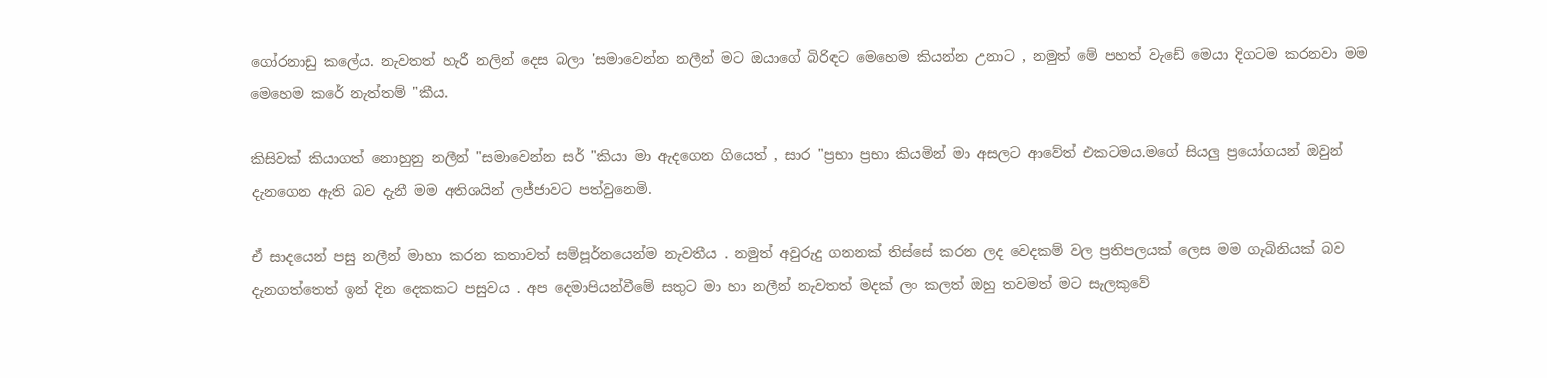ගෝරනාඩු කලේය. නැවතත් හැරී නලින් දෙස බලා 'සමාවෙන්න නලීන් මට ඔයාගේ බිරිඳට මෙහෙම කියන්න උනාට , නමුත් මේ පහත් වැඩේ මෙයා දිගටම කරනවා මම මෙහෙම කරේ නැත්තම් "කීය.

කිසිවක් කියාගත් නොහුනු නලීන් "සමාවෙන්න සර් "කියා මා ඇදගෙන ගියෙත් , සාර "ප්‍රභා ප්‍රභා කියමින් මා අසලට ආවේත් එකටමය.මගේ සියලු ප්‍රයෝගයන් ඔවුන් දැනගෙන ඇති බව දැනී මම අතිශයින් ලජ්ජාවට පත්වුනෙමි.

ඒ සාදයෙන් පසු නලීන් මාහා කරන කතාවත් සම්පූර්නයෙන්ම නැවතීය . නමුත් අවුරුදු ගනනක් තිස්සේ කරන ලද වෙදකම් වල ප්‍රතිපලයක් ලෙස මම ගැබිනියක් බව දැනගත්තෙත් ඉන් දින දෙකකට පසුවය . අප දෙමාපියන්වීමේ සතුට මා හා නලීන් නැවතත් මදක් ලං කලත් ඔහු තවමත් මට සැලකුවේ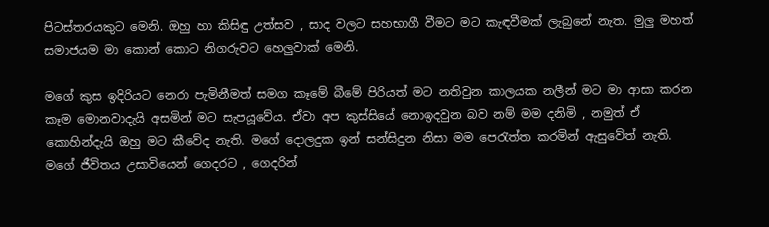පිටස්තරයකුට මෙනි. ඔහු හා කිසිඳු උත්සව , සාද වලට සහභාගී වීමට මට කැඳවීමක් ලැබුනේ නැත. මුලු මහත් සමාජයම මා කොන් කොට නිගරුවට හෙලුවාක් මෙනි.

මගේ කුස ඉදිරියට නෙරා පැමිනීමත් සමග කෑමේ බීමේ පිරියත් මට නතිවුන කාලයක නලීන් මට මා ආසා කරන කෑම මොනවාදැයි අසමින් මට සැපයූවේය. ඒවා අප කුස්සියේ නොඉදවුන බව නම් මම දනිමි , නමුත් ඒ කොහින්දැයි ඔහු මට කීවේද නැති. මගේ දොලදුක ඉන් සන්සිදුන නිසා මම පෙරැත්ත කරමින් ඇසුවේත් නැති. මගේ ජීවිතය උසාවියෙන් ගෙදරට , ගෙදරින්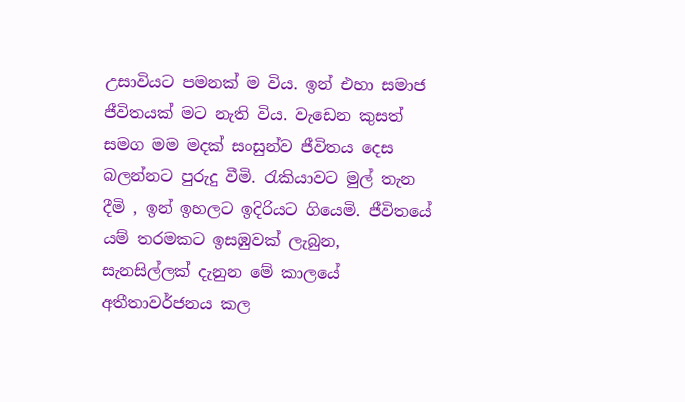උසාවියට පමනක් ම විය. ඉන් එහා සමාජ ජීවිතයක් මට නැති විය. වැඩෙන කුසත් සමග මම මදක් සංසුන්ව ජීවිතය දෙස බලන්නට පුරුදු වීමි. රැකියාවට මුල් තැන දීමි , ඉන් ඉහලට ඉදිරියට ගියෙමි. ජීවිතයේ යම් තරමකට ඉසඹුවක් ලැබුන, සැනසිල්ලක් දැනුන මේ කාලයේ අතීතාවර්ජනය කල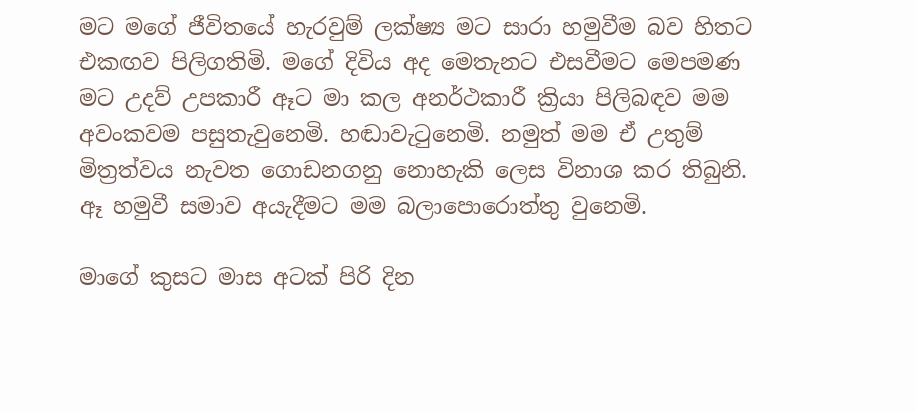මට මගේ ජීවිතයේ හැරවුම් ලක්ෂ්‍ය මට සාරා හමුවීම බව හිතට එකඟව පිලිගතිමි. මගේ දිවිය අද මෙතැනට එසවීමට මෙපමණ මට උදව් උපකාරී ඈට මා කල අනර්ථකාරී ක්‍රියා පිලිබඳව මම අවංකවම පසුතැවුනෙමි. හඬාවැටුනෙමි. නමුත් මම ඒ උතුම් මිත්‍රත්වය නැවත ගොඩනගනු නොහැකි ලෙස විනාශ කර තිබුනි. ඈ හමුවී සමාව අයැදීමට මම බලාපොරොත්තු වුනෙමි.

මාගේ කුසට මාස අටක් පිරි දින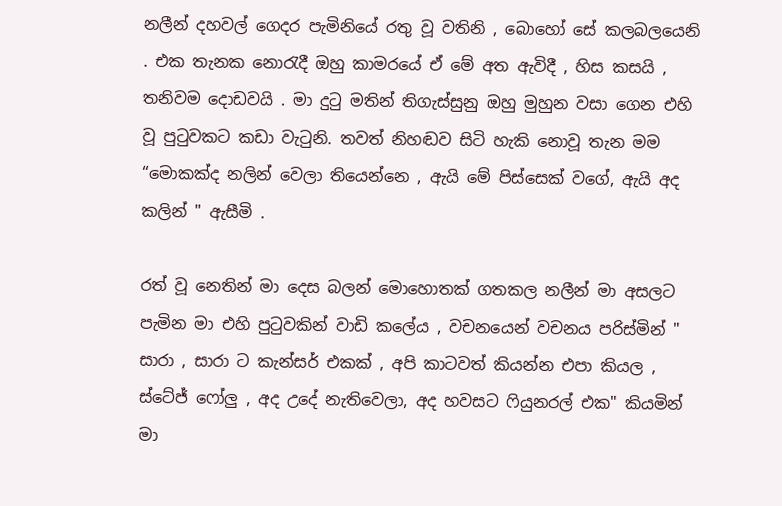නලීන් දහවල් ගෙදර පැමිනියේ රතු වූ වතිනි , බොහෝ සේ කලබලයෙනි . එක තැනක නොරැදී ඔහු කාමරයේ ඒ මේ අත ඇවිදී , හිස කසයි , තනිවම දොඩවයි . මා දුටු මතින් තිගැස්සුනු ඔහු මුහුන වසා ගෙන එහි වූ පුටුවකට කඩා වැටුනි. තවත් නිහඬව සිටි හැකි නොවූ තැන මම “මොකක්ද නලින් වෙලා තියෙන්නෙ , ඇයි මේ පිස්සෙක් වගේ, ඇයි අද කලින් " ඇසීමි .

රත් වූ නෙතින් මා දෙස බලන් මොහොතක් ගතකල නලීන් මා අසලට පැමින මා එහි පුටුවකින් වාඩි කලේය , වචනයෙන් වචනය පරිස්මින් " සාරා , සාරා ට කැන්සර් එකක් , අපි කාටවත් කියන්න එපා කියල , ස්ටේජ් ෆෝලු , අද උදේ නැතිවෙලා, අද හවසට ෆියුනරල් එක" කියමින් මා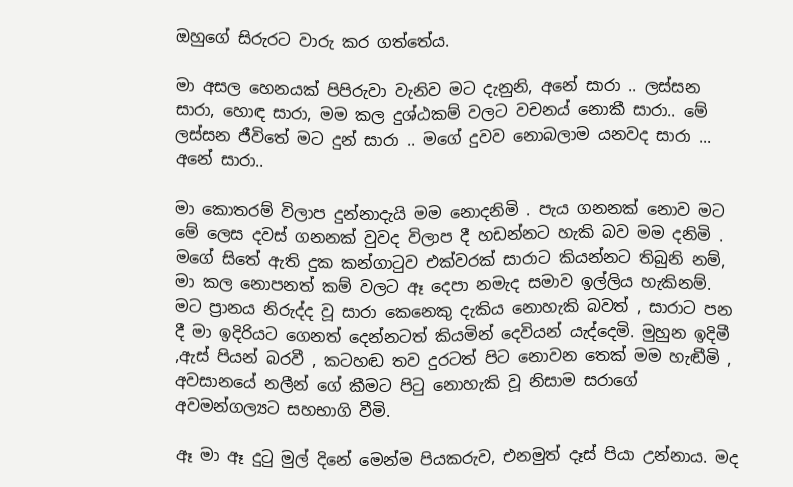ඔහුගේ සිරුරට වාරු කර ගත්තේය.

මා අසල හෙනයක් පිපිරුවා වැනිව මට දැනුනි, අනේ සාරා .. ලස්සන සාරා, හොඳ සාරා, මම කල දුශ්ඨකම් වලට වචනය් නොකී සාරා.. මේ ලස්සන ජීවිතේ මට දුන් සාරා .. මගේ දුවව නොබලාම යනවද සාරා ... අනේ සාරා..

මා කොතරම් විලාප දුන්නාදැයි මම නොදනිමි . පැය ගනනක් නොව මට මේ ලෙස දවස් ගනනක් වුවද විලාප දී හඩන්නට හැකි බව මම දනිමි . මගේ සිතේ ඇති දුක කන්ගාටුව එක්වරක් සාරාට කියන්නට තිබුනි නම්, මා කල නොපනත් කම් වලට ඈ දෙපා නමැද සමාව ඉල්ලිය හැකිනම්. මට ප්‍රානය නිරුද්ද වූ සාරා කෙනෙකු දැකිය නොහැකි බවත් , සාරාට පන දී මා ඉදිරියට ගෙනත් දෙන්නටත් කියමින් දෙවියන් යැද්දෙමි. මුහුන ඉදිමී ,ඇස් පියන් බරවී , කටහඬ තව දුරටත් පිට නොවන තෙක් මම හැඬීමි , අවසානයේ නලීන් ගේ කීමට පිටු නොහැකි වූ නිසාම සරාගේ අවමන්ගල්‍යට සහභාගි වීමි.

ඈ මා ඈ දුටු මුල් දිනේ මෙන්ම පියකරුව, එනමුත් දෑස් පියා උන්නාය. මද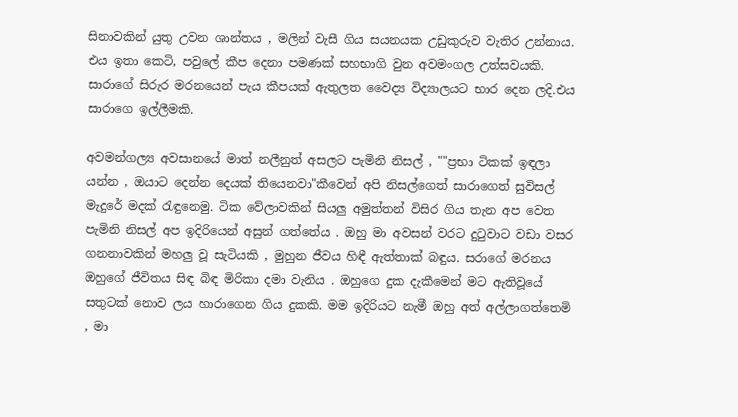සිනාවකින් යුතු උවන ශාන්තය , මලින් වැසී ගිය සයනයක උඩුකුරුව වැතිර උන්නාය. එය ඉතා කෙටි, පවුලේ කීප දෙනා පමණක් සහභාගි වුන අවමංගල උත්සවයකි. සාරාගේ සිරුර මරනයෙන් පැය කීපයක් ඇතුලත වෛද්‍ය විද්‍යාලයට භාර දෙන ලදි.එය සාරාගෙ ඉල්ලීමකි.

අවමන්ගල්‍ය අවසානයේ මාත් නලීනුත් අසලට පැමිනි නිසල් , ""ප්‍රභා ටිකක් ඉඳලා යන්න , ඔයාට දෙන්න දෙයක් තියෙනවා"කීවෙන් අපි නිසල්ගෙත් සාරාගෙත් සුවිසල් මැදුරේ මදක් රැඳුනෙමු. ටික වේලාවකින් සියලු අමුත්තන් විසිර ගිය තැන අප වෙත පැමිනි නිසල් අප ඉදිරියෙන් අසුන් ගත්තේය . ඔහු මා අවසන් වරට දුටුවාට වඩා වසර ගනනාවකින් මහලු වූ සැටියකි , මුහුන ජීවය හිඳී ඇත්තාක් බඳුය. සරාගේ මරනය ඔහුගේ ජීවිතය සිඳ බිඳ මිරිකා දමා වැනිය . ඔහුගෙ දුක දැකීමෙන් මට ඇතිවූයේ සතුටක් නොව ලය හාරාගෙන ගිය දුකකි. මම ඉදිරියට නැමී ඔහු අත් අල්ලාගත්තෙමි , මා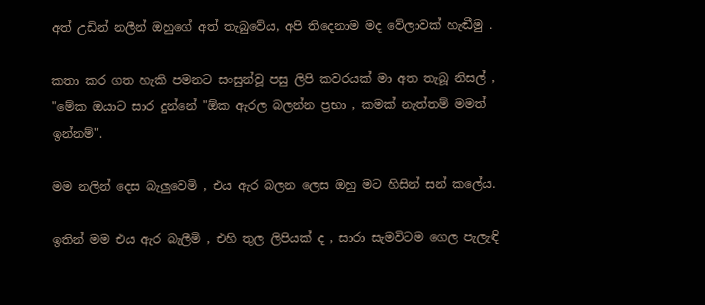අත් උඩින් නලීන් ඔහුගේ අත් තැබුවේය, අපි තිදෙනාම මද වේලාවක් හැඬීමු .

කතා කර ගත හැකි පමනට සංසුන්වූ පසු ලිපි කවරයක් මා අත තැබූ නිසල් , "මේක ඔයාට සාර දුන්නේ "ඕක ඇරල බලන්න ප්‍රභා , කමක් නැත්තම් මමත් ඉන්නම්".

මම නලින් දෙස බැලුවෙමි , එය ඇර බලන ලෙස ඔහු මට හිසින් සන් කලේය.

ඉතින් මම එය ඇර බැලීමි , එහි තුල ලිපියක් ද , සාරා සැමවිටම ගෙල පැලැඳි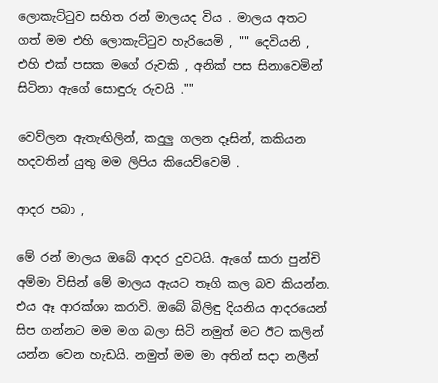ලොකැට්ටුව සහිත රන් මාලයද විය . මාලය අතට ගත් මම එහි ලොකැට්ටුව හැරියෙමි , "" දෙවියනි , එහි එක් පසක මගේ රුවකි , අනික් පස සිනාවෙමින් සිටිනා ඇගේ සොඳුරු රුවයි .""

වෙව්ලන ඇතැඟිලින්, කදුලු ගලන දෑසින්, කකියන හදවතින් යුතු මම ලිපිය කියෙව්වෙමි .

ආදර පබා ,

මේ රන් මාලය ඔබේ ආදර දුවටයි. ඇගේ සාරා පුන්චි අම්මා විසින් මේ මාලය ඇයට තෑගි කල බව කියන්න. එය ඈ ආරක්ශා කරාවි. ඔබේ බිලිඳු දියනිය ආදරයෙන් සිප ගන්නට මම මග බලා සිටි නමුත් මට ඊට කලින් යන්න වෙන හැඩයි. නමුත් මම මා අතින් සදා නලීන්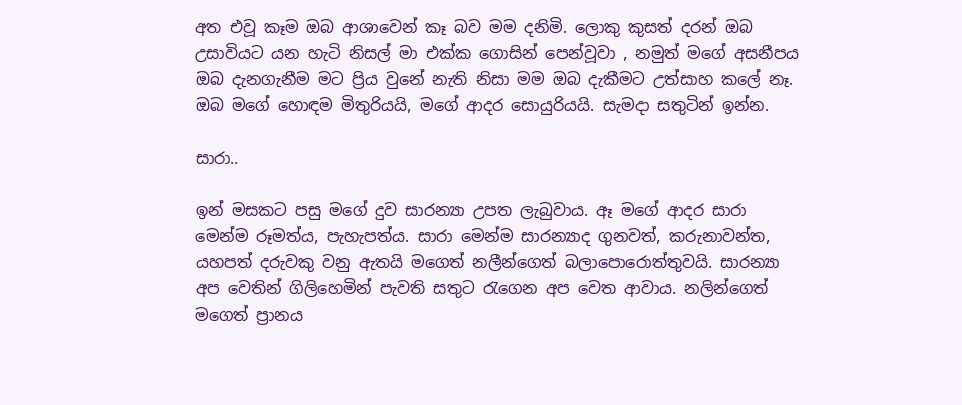අත එවූ කෑම ඔබ ආශාවෙන් කෑ බව මම දනිමි. ලොකු කුසත් දරන් ඔබ උසාවියට යන හැටි නිසල් මා එක්ක ගොසින් පෙන්වූවා , නමුත් මගේ අසනීපය ඔබ දැනගැනීම මට ප්‍රිය වුනේ නැති නිසා මම ඔබ දැකීමට උත්සාහ කලේ නෑ. ඔබ මගේ හොඳම මිතුරියයි, මගේ ආදර සොයුරියයි. සැමදා සතුටින් ඉන්න.

සාරා..

ඉන් මසකට පසු මගේ දුව සාරන්‍යා උපත ලැබුවාය. ඈ මගේ ආදර සාරා මෙන්ම රූමත්ය, පැහැපත්ය. සාරා මෙන්ම සාරන්‍යාද ගුනවත්, කරුනාවන්ත, යහපත් දරුවකු වනු ඇතයි මගෙත් නලීන්ගෙත් බලාපොරොත්තුවයි. සාරන්‍යා අප වෙතින් ගිලිහෙමින් පැවති සතුට රැගෙන අප වෙත ආවාය. නලින්ගෙත් මගෙත් ප්‍රානය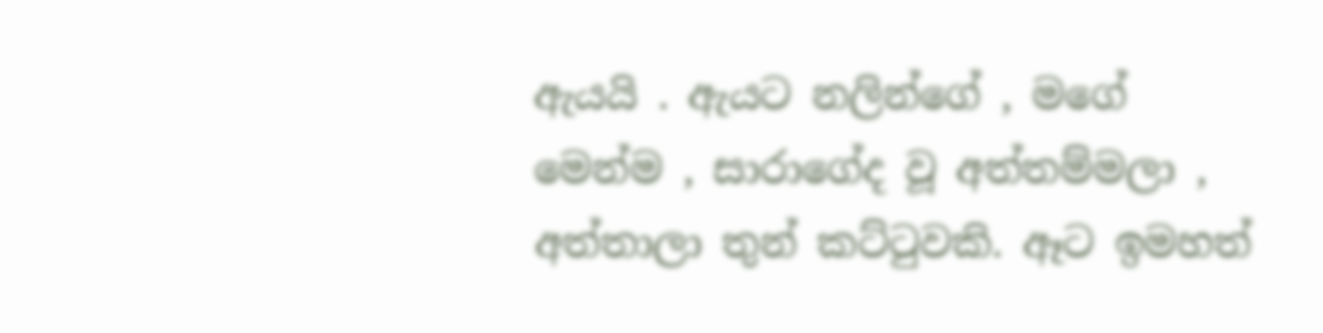ඇයයි . ඇයට නලින්ගේ , මගේ මෙන්ම , සාරාගේද වූ අත්තම්මලා , අත්තාලා තුන් කට්ටුවකි. ඈට ඉමහත්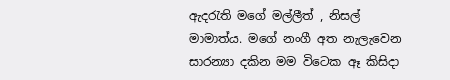ඇදරැති මගේ මල්ලීත් , නිසල් මාමාත්ය. මගේ නංගී අත නැලැවෙන සාරන්‍යා දකින මම විටෙක ඈ කිසිදා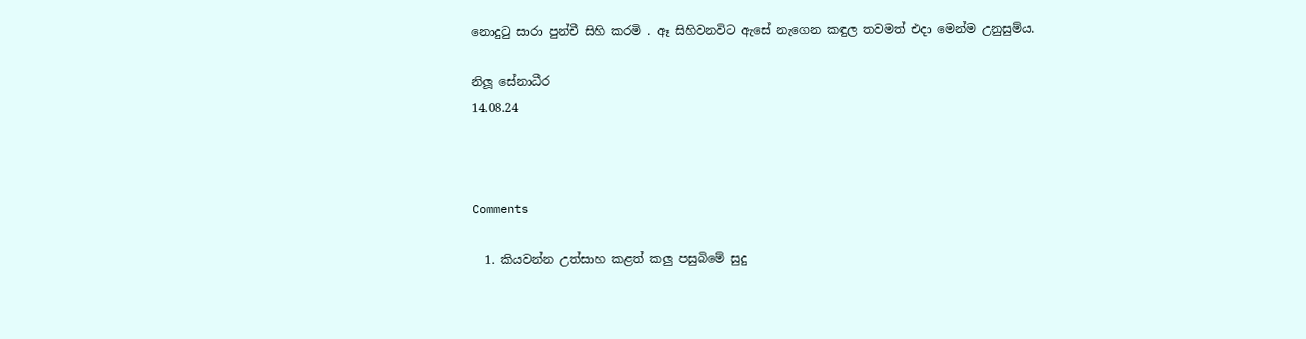නොදුටු සාරා පුන්චී සිහි කරමි . ඈ සිහිවනවිට ඇසේ නැගෙන කඳුල තවමත් එදා මෙන්ම උනුසුම්ය.

නිලූ සේනාධීර
14.08.24



Comments

  1. කියවන්න උත්සාහ කළත් කලු පසුබිමේ සුදු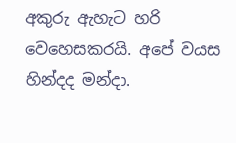අකුරු ඇහැට හරි වෙහෙසකරයි. අපේ වයස හින්දද මන්දා.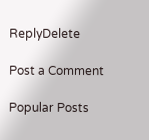ReplyDelete

Post a Comment

Popular Posts